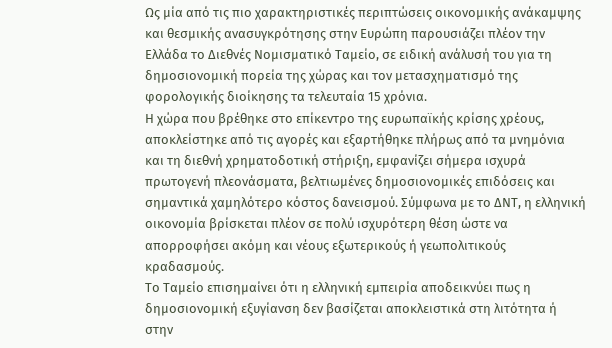Ως μία από τις πιο χαρακτηριστικές περιπτώσεις οικονομικής ανάκαμψης και θεσμικής ανασυγκρότησης στην Ευρώπη παρουσιάζει πλέον την Ελλάδα το Διεθνές Νομισματικό Ταμείο, σε ειδική ανάλυσή του για τη δημοσιονομική πορεία της χώρας και τον μετασχηματισμό της φορολογικής διοίκησης τα τελευταία 15 χρόνια.
Η χώρα που βρέθηκε στο επίκεντρο της ευρωπαϊκής κρίσης χρέους, αποκλείστηκε από τις αγορές και εξαρτήθηκε πλήρως από τα μνημόνια και τη διεθνή χρηματοδοτική στήριξη, εμφανίζει σήμερα ισχυρά πρωτογενή πλεονάσματα, βελτιωμένες δημοσιονομικές επιδόσεις και σημαντικά χαμηλότερο κόστος δανεισμού. Σύμφωνα με το ΔΝΤ, η ελληνική οικονομία βρίσκεται πλέον σε πολύ ισχυρότερη θέση ώστε να απορροφήσει ακόμη και νέους εξωτερικούς ή γεωπολιτικούς κραδασμούς.
Το Ταμείο επισημαίνει ότι η ελληνική εμπειρία αποδεικνύει πως η δημοσιονομική εξυγίανση δεν βασίζεται αποκλειστικά στη λιτότητα ή στην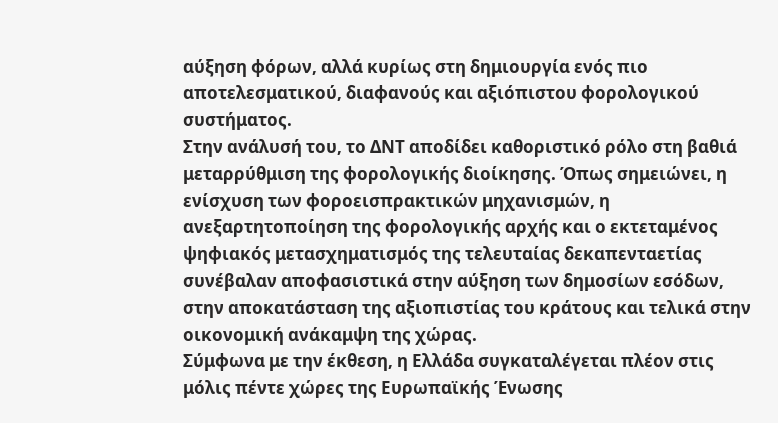αύξηση φόρων, αλλά κυρίως στη δημιουργία ενός πιο αποτελεσματικού, διαφανούς και αξιόπιστου φορολογικού συστήματος.
Στην ανάλυσή του, το ΔΝΤ αποδίδει καθοριστικό ρόλο στη βαθιά μεταρρύθμιση της φορολογικής διοίκησης. Όπως σημειώνει, η ενίσχυση των φοροεισπρακτικών μηχανισμών, η ανεξαρτητοποίηση της φορολογικής αρχής και ο εκτεταμένος ψηφιακός μετασχηματισμός της τελευταίας δεκαπενταετίας συνέβαλαν αποφασιστικά στην αύξηση των δημοσίων εσόδων, στην αποκατάσταση της αξιοπιστίας του κράτους και τελικά στην οικονομική ανάκαμψη της χώρας.
Σύμφωνα με την έκθεση, η Ελλάδα συγκαταλέγεται πλέον στις μόλις πέντε χώρες της Ευρωπαϊκής Ένωσης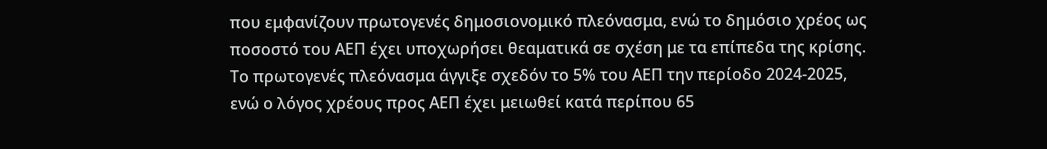που εμφανίζουν πρωτογενές δημοσιονομικό πλεόνασμα, ενώ το δημόσιο χρέος ως ποσοστό του ΑΕΠ έχει υποχωρήσει θεαματικά σε σχέση με τα επίπεδα της κρίσης. Το πρωτογενές πλεόνασμα άγγιξε σχεδόν το 5% του ΑΕΠ την περίοδο 2024-2025, ενώ ο λόγος χρέους προς ΑΕΠ έχει μειωθεί κατά περίπου 65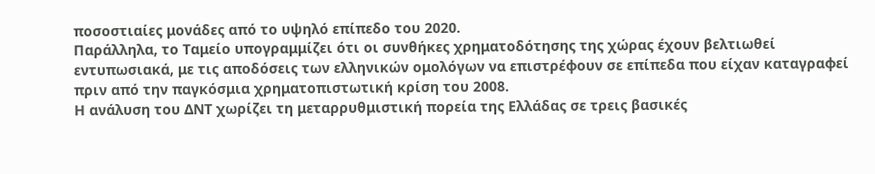ποσοστιαίες μονάδες από το υψηλό επίπεδο του 2020.
Παράλληλα, το Ταμείο υπογραμμίζει ότι οι συνθήκες χρηματοδότησης της χώρας έχουν βελτιωθεί εντυπωσιακά, με τις αποδόσεις των ελληνικών ομολόγων να επιστρέφουν σε επίπεδα που είχαν καταγραφεί πριν από την παγκόσμια χρηματοπιστωτική κρίση του 2008.
Η ανάλυση του ΔΝΤ χωρίζει τη μεταρρυθμιστική πορεία της Ελλάδας σε τρεις βασικές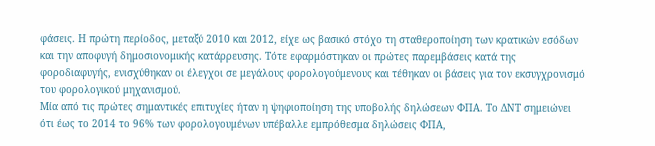φάσεις. Η πρώτη περίοδος, μεταξύ 2010 και 2012, είχε ως βασικό στόχο τη σταθεροποίηση των κρατικών εσόδων και την αποφυγή δημοσιονομικής κατάρρευσης. Τότε εφαρμόστηκαν οι πρώτες παρεμβάσεις κατά της φοροδιαφυγής, ενισχύθηκαν οι έλεγχοι σε μεγάλους φορολογούμενους και τέθηκαν οι βάσεις για τον εκσυγχρονισμό του φορολογικού μηχανισμού.
Μία από τις πρώτες σημαντικές επιτυχίες ήταν η ψηφιοποίηση της υποβολής δηλώσεων ΦΠΑ. Το ΔΝΤ σημειώνει ότι έως το 2014 το 96% των φορολογουμένων υπέβαλλε εμπρόθεσμα δηλώσεις ΦΠΑ,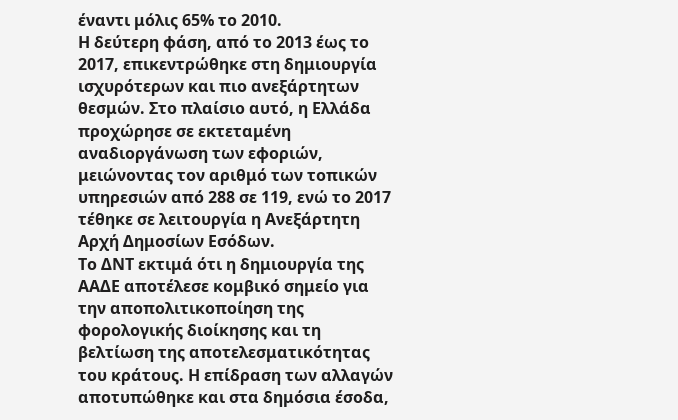έναντι μόλις 65% το 2010.
Η δεύτερη φάση, από το 2013 έως το 2017, επικεντρώθηκε στη δημιουργία ισχυρότερων και πιο ανεξάρτητων θεσμών. Στο πλαίσιο αυτό, η Ελλάδα προχώρησε σε εκτεταμένη αναδιοργάνωση των εφοριών, μειώνοντας τον αριθμό των τοπικών υπηρεσιών από 288 σε 119, ενώ το 2017 τέθηκε σε λειτουργία η Ανεξάρτητη Αρχή Δημοσίων Εσόδων.
Το ΔΝΤ εκτιμά ότι η δημιουργία της ΑΑΔΕ αποτέλεσε κομβικό σημείο για την αποπολιτικοποίηση της φορολογικής διοίκησης και τη βελτίωση της αποτελεσματικότητας του κράτους. Η επίδραση των αλλαγών αποτυπώθηκε και στα δημόσια έσοδα,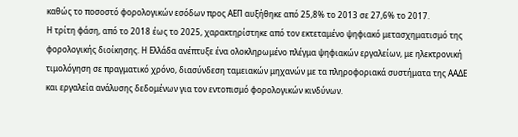καθώς το ποσοστό φορολογικών εσόδων προς ΑΕΠ αυξήθηκε από 25,8% το 2013 σε 27,6% το 2017.
Η τρίτη φάση, από το 2018 έως το 2025, χαρακτηρίστηκε από τον εκτεταμένο ψηφιακό μετασχηματισμό της φορολογικής διοίκησης. Η Ελλάδα ανέπτυξε ένα ολοκληρωμένο πλέγμα ψηφιακών εργαλείων, με ηλεκτρονική τιμολόγηση σε πραγματικό χρόνο, διασύνδεση ταμειακών μηχανών με τα πληροφοριακά συστήματα της ΑΑΔΕ και εργαλεία ανάλυσης δεδομένων για τον εντοπισμό φορολογικών κινδύνων.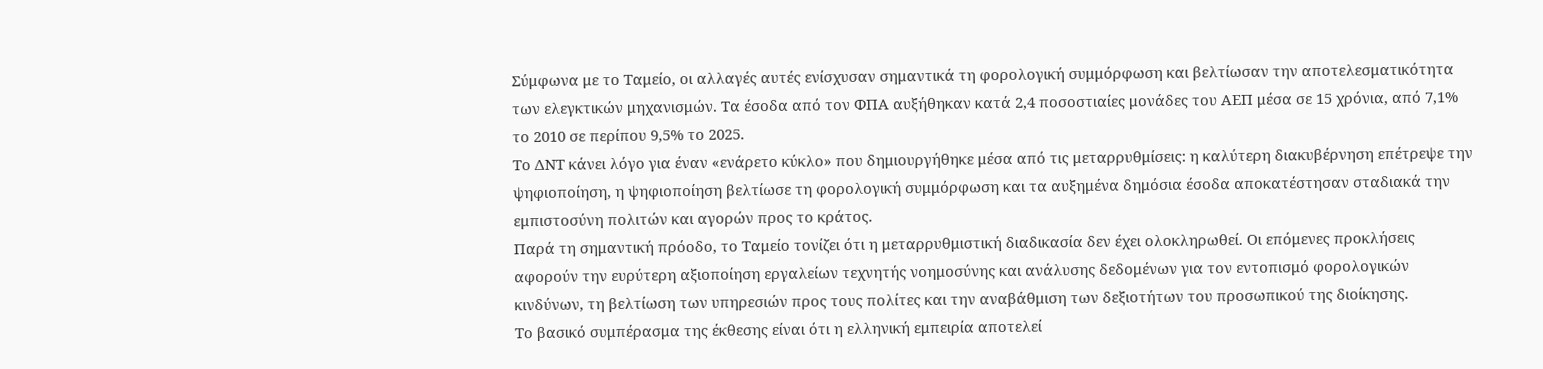Σύμφωνα με το Ταμείο, οι αλλαγές αυτές ενίσχυσαν σημαντικά τη φορολογική συμμόρφωση και βελτίωσαν την αποτελεσματικότητα των ελεγκτικών μηχανισμών. Τα έσοδα από τον ΦΠΑ αυξήθηκαν κατά 2,4 ποσοστιαίες μονάδες του ΑΕΠ μέσα σε 15 χρόνια, από 7,1% το 2010 σε περίπου 9,5% το 2025.
Το ΔΝΤ κάνει λόγο για έναν «ενάρετο κύκλο» που δημιουργήθηκε μέσα από τις μεταρρυθμίσεις: η καλύτερη διακυβέρνηση επέτρεψε την ψηφιοποίηση, η ψηφιοποίηση βελτίωσε τη φορολογική συμμόρφωση και τα αυξημένα δημόσια έσοδα αποκατέστησαν σταδιακά την εμπιστοσύνη πολιτών και αγορών προς το κράτος.
Παρά τη σημαντική πρόοδο, το Ταμείο τονίζει ότι η μεταρρυθμιστική διαδικασία δεν έχει ολοκληρωθεί. Οι επόμενες προκλήσεις αφορούν την ευρύτερη αξιοποίηση εργαλείων τεχνητής νοημοσύνης και ανάλυσης δεδομένων για τον εντοπισμό φορολογικών κινδύνων, τη βελτίωση των υπηρεσιών προς τους πολίτες και την αναβάθμιση των δεξιοτήτων του προσωπικού της διοίκησης.
Το βασικό συμπέρασμα της έκθεσης είναι ότι η ελληνική εμπειρία αποτελεί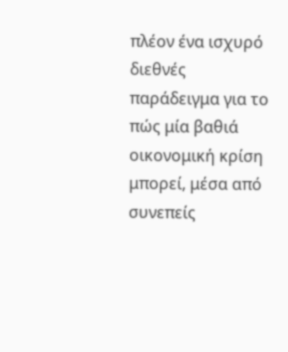πλέον ένα ισχυρό διεθνές παράδειγμα για το πώς μία βαθιά οικονομική κρίση μπορεί, μέσα από συνεπείς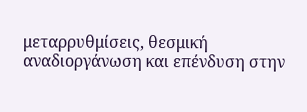μεταρρυθμίσεις, θεσμική αναδιοργάνωση και επένδυση στην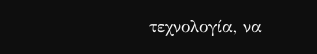τεχνολογία, να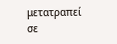μετατραπεί σε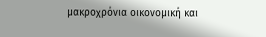μακροχρόνια οικονομική και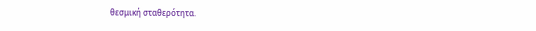θεσμική σταθερότητα.